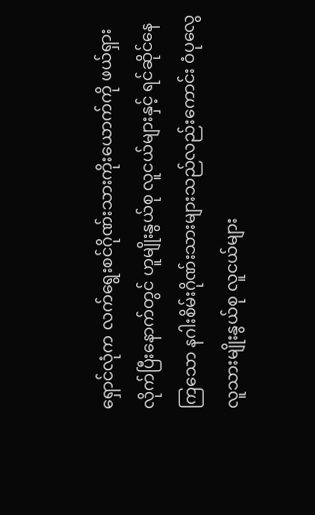ရှောင်လုံက လက်ရွေးစင်ဂိုဏ်းသားကိုးယောက်ကို ဖယ်ရှားလိုက်ပြီးနောက်တွင် ဟူမျိုးနွယ်စု လူငယ်များနှင့် ရင်ဆိုင်နေကြသော နဂါးစိမ်းဂိုဏ်းသားများသည်လည်းကောင်း ဝံပုလွေလူသားမျိုးနွယ်စု လူငယ်များ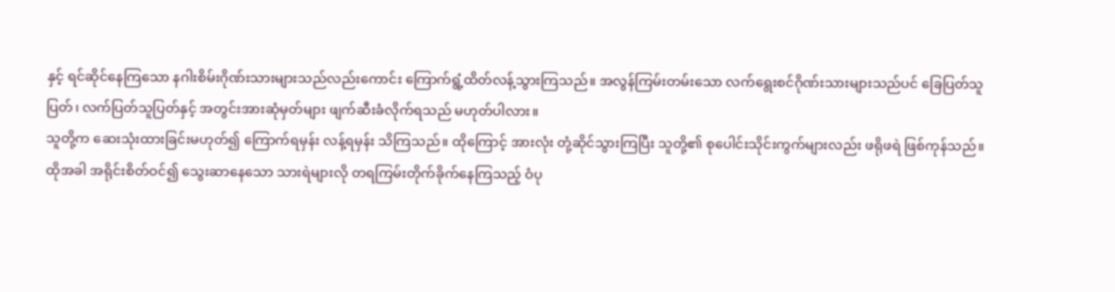နှင့် ရင်ဆိုင်နေကြသော နဂါးစိမ်းဂိုဏ်းသားများသည်လည်းကောင်း ကြောက်ရွံ့ထိတ်လန့်သွားကြသည်။ အလွန်ကြမ်းတမ်းသော လက်ရွေးစင်ဂိုဏ်းသားများသည်ပင် ခြေပြတ်သူပြတ်၊ လက်ပြတ်သူပြတ်နှင့် အတွင်းအားဆုံမှတ်များ ဖျက်ဆီးခံလိုက်ရသည် မဟုတ်ပါလား။
သူတို့က ဆေးသုံးထားခြင်းမဟုတ်၍ ကြောက်ရမှန်း လန့်ရမှန်း သိကြသည်။ ထိုကြောင့် အားလုံး တုံ့ဆိုင်သွားကြပြီး သူတို့၏ စုပေါင်းသိုင်းကွက်များလည်း ဖရိုဖရဲ ဖြစ်ကုန်သည်။
ထိုအခါ အရိုင်းစိတ်ဝင်၍ သွေးဆာနေသော သားရဲများလို တရကြမ်းတိုက်ခိုက်နေကြသည့် ဝံပု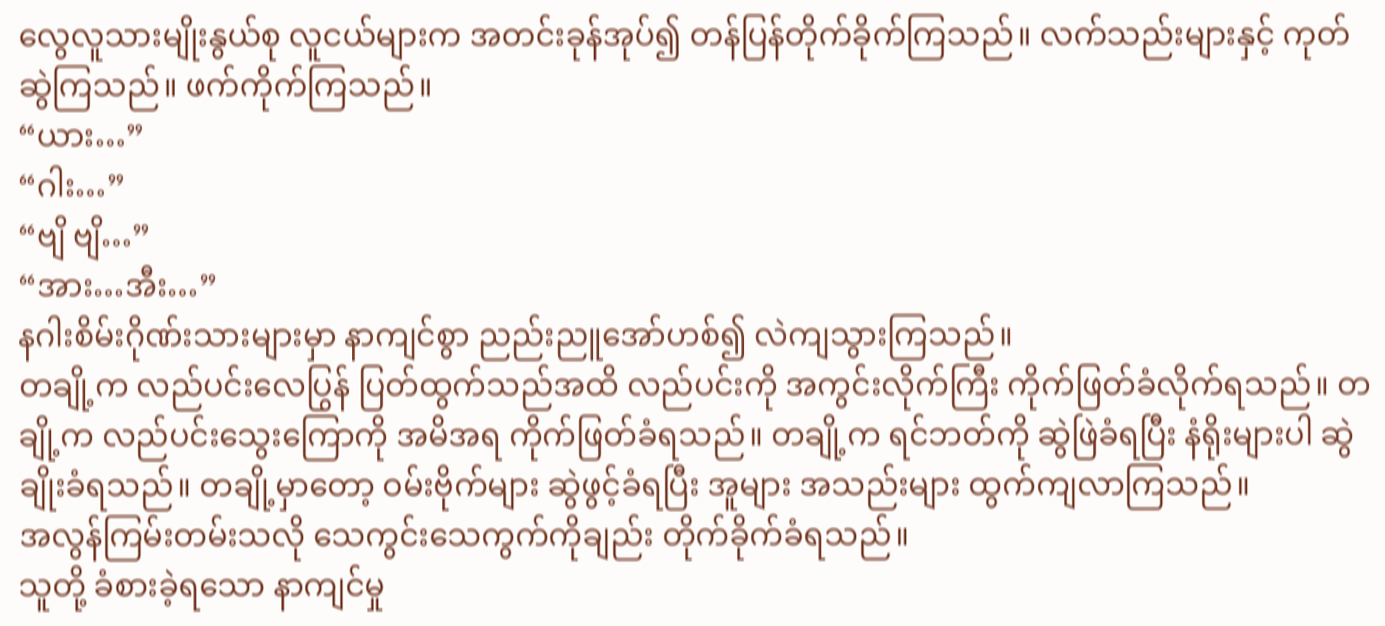လွေလူသားမျိုးနွယ်စု လူငယ်များက အတင်းခုန်အုပ်၍ တန်ပြန်တိုက်ခိုက်ကြသည်။ လက်သည်းများနှင့် ကုတ်ဆွဲကြသည်။ ဖက်ကိုက်ကြသည်။
“ယား…”
“ဂါး…”
“ဗျိ ဗျိ…”
“အား…အီး…”
နဂါးစိမ်းဂိုဏ်းသားများမှာ နာကျင်စွာ ညည်းညူအော်ဟစ်၍ လဲကျသွားကြသည်။
တချို့က လည်ပင်းလေပြွန် ပြတ်ထွက်သည်အထိ လည်ပင်းကို အကွင်းလိုက်ကြီး ကိုက်ဖြတ်ခံလိုက်ရသည်။ တချို့က လည်ပင်းသွေးကြောကို အမိအရ ကိုက်ဖြတ်ခံရသည်။ တချို့က ရင်ဘတ်ကို ဆွဲဖြဲခံရပြီး နံရိုးများပါ ဆွဲချိုးခံရသည်။ တချို့မှာတော့ ဝမ်းဗိုက်များ ဆွဲဖွင့်ခံရပြီး အူများ အသည်းများ ထွက်ကျလာကြသည်။
အလွန်ကြမ်းတမ်းသလို သေကွင်းသေကွက်ကိုချည်း တိုက်ခိုက်ခံရသည်။
သူတို့ ခံစားခဲ့ရသော နာကျင်မှု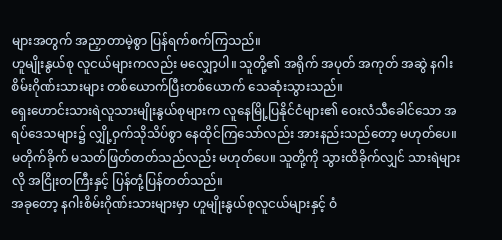များအတွက် အညှာတာမဲ့စွာ ပြန်ရက်စက်ကြသည်။
ဟူမျိုးနွယ်စု လူငယ်များကလည်း မလျှော့ပါ။ သူတို့၏ အရိုက် အပုတ် အကုတ် အဆွဲ နဂါးစိမ်းဂိုဏ်းသားများ တစ်ယောက်ပြီးတစ်ယောက် သေဆုံးသွားသည်။
ရှေးဟောင်းသားရဲလူသားမျိုးနွယ်စုများက လူနေမြို့ပြနိုင်ငံများ၏ ဝေးလံသီခေါင်သော အရပ်ဒေသများ၌ လျှို့ဝှက်သိုသိပ်စွာ နေထိုင်ကြသော်လည်း အားနည်းသည်တော့ မဟုတ်ပေ။ မတိုက်ခိုက် မသတ်ဖြတ်တတ်သည်လည်း မဟုတ်ပေ။ သူတို့ကို သွားထိခိုက်လျှင် သားရဲများလို အငြိုးတကြီးနှင့် ပြန်တုံ့ပြန်တတ်သည်။
အခုတော့ နဂါးစိမ်းဂိုဏ်းသားများမှာ ဟူမျိုးနွယ်စုလူငယ်များနှင့် ဝံ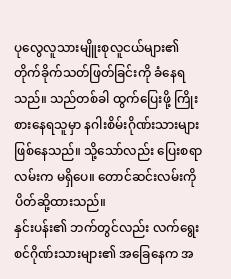ပုလွေလူသားမျိူးစုလူငယ်များ၏ တိုက်ခိုက်သတ်ဖြတ်ခြင်းကို ခံနေရသည်။ သည်တစ်ခါ ထွက်ပြေးဖို့ ကြိုးစားနေရသူမှာ နဂါးစိမ်းဂိုဏ်းသားများ ဖြစ်နေသည်။ သို့သော်လည်း ပြေးစရာလမ်းက မရှိပေ။ တောင်ဆင်းလမ်းကို ပိတ်ဆို့ထားသည်။
နှင်းပန်း၏ ဘက်တွင်လည်း လက်ရွေးစင်ဂိုဏ်းသားများ၏ အခြေနေက အ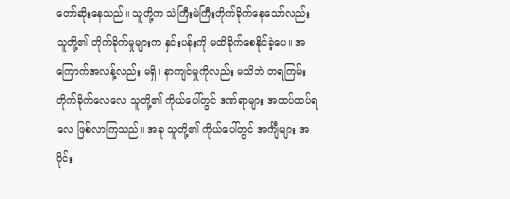တော်ဆိုးနေသည်။ သူတို့က သဲကြီးမဲကြီးတိုက်ခိုက်နေသော်လည်း သူတို့၏ တိုက်ခိုက်မှုများက နှင်းပန်းကို မထိခိုက်စေနိုင်ခဲ့ပေ။ အကြောက်အလန့်လည်း မရှိ၊ နာကျင်မှုကိုလည်း မသိဘဲ တရကြမ်းတိုက်ခိုက်လေလေ သူတို့၏ ကိုယ်ပေါ်တွင် ဒဏ်ရာများ အထပ်ထပ်ရလေ ဖြစ်လာကြသည်။ အခု သူတို့၏ ကိုယ်ပေါ်တွင် အင်္ကျီများ အပိုင်း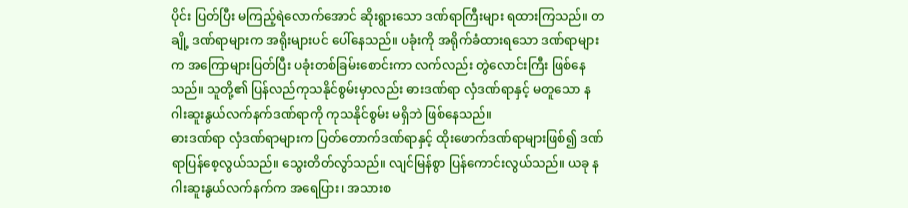ပိုင်း ပြတ်ပြီး မကြည့်ရဲလောက်အောင် ဆိုးရွားသော ဒဏ်ရာကြီးများ ရထားကြသည်။ တချို့ ဒဏ်ရာများက အရိုးများပင် ပေါ်နေသည်။ ပခုံးကို အရိုက်ခံထားရသော ဒဏ်ရာများက အကြောများပြတ်ပြီး ပခုံးတစ်ခြမ်းစောင်းကာ လက်လည်း တွဲလောင်းကြီး ဖြစ်နေသည်။ သူတို့၏ ပြန်လည်ကုသနိုင်စွမ်းမှာလည်း ဓားဒဏ်ရာ လှံဒဏ်ရာနှင့် မတူသော နဂါးဆူးနွယ်လက်နက်ဒဏ်ရာကို ကုသနိုင်စွမ်း မရှိဘဲ ဖြစ်နေသည်။
ဓားဒဏ်ရာ လှံဒဏ်ရာများက ပြတ်တောက်ဒဏ်ရာနှင့် ထိုးဖောက်ဒဏ်ရာများဖြစ်၍ ဒဏ်ရာပြန်စေ့လွယ်သည်။ သွေးတိတ်လွာ်သည်။ လျင်မြန်စွာ ပြန်ကောင်းလွယ်သည်။ ယခု နဂါးဆူးနွယ်လက်နက်က အရေပြား၊ အသားစ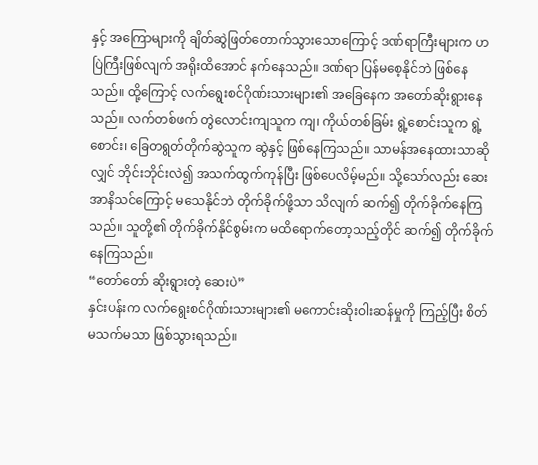နှင့် အကြောများကို ချိတ်ဆွဲဖြတ်တောက်သွားသောကြောင့် ဒဏ်ရာကြီးများက ဟပြဲကြီးဖြစ်လျက် အရိုးထိအောင် နက်နေသည်။ ဒဏ်ရာ ပြန်မစေ့နိုင်ဘဲ ဖြစ်နေသည်။ ထို့ကြောင့် လက်ရွေးစင်ဂိုဏ်းသားများ၏ အခြေနေက အတော်ဆိုးရွားနေသည်။ လက်တစ်ဖက် တွဲလောင်းကျသူက ကျ၊ ကိုယ်တစ်ခြမ်း ရွဲ့စောင်းသူက ရွဲ့စောင်း၊ ခြေတရွတ်တိုက်ဆွဲသူက ဆွဲနှင့် ဖြစ်နေကြသည်။ သာမန်အနေထားသာဆိုလျှင် ဘိုင်းဘိုင်းလဲ၍ အသက်ထွက်ကုန်ပြီး ဖြစ်ပေလိမ့်မည်။ သို့သော်လည်း ဆေးအာနိသင်ကြောင့် မသေနိုင်ဘဲ တိုက်ခိုက်ဖို့သာ သိလျက် ဆက်၍ တိုက်ခိုက်နေကြသည်။ သူတို့၏ တိုက်ခိုက်နိုင်စွမ်းက မထိရောက်တော့သည့်တိုင် ဆက်၍ တိုက်ခိုက်နေကြသည်။
“တော်တော် ဆိုးရွားတဲ့ ဆေးပဲ”
နှင်းပန်းက လက်ရွေးစင်ဂိုဏ်းသားများ၏ မကောင်းဆိုးဝါးဆန်မှုကို ကြည့်ပြီး စိတ်မသက်မသာ ဖြစ်သွားရသည်။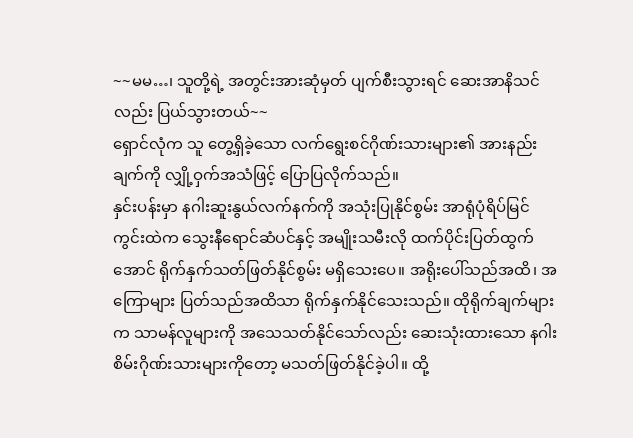~~မမ…၊ သူတို့ရဲ့ အတွင်းအားဆုံမှတ် ပျက်စီးသွားရင် ဆေးအာနိသင်လည်း ပြယ်သွားတယ်~~
ရှောင်လုံက သူ တွေ့ရှိခဲ့သော လက်ရွေးစင်ဂိုဏ်းသားများ၏ အားနည်းချက်ကို လျှို့ဝှက်အသံဖြင့် ပြောပြလိုက်သည်။
နှင်းပန်းမှာ နဂါးဆူးနွယ်လက်နက်ကို အသုံးပြုနိုင်စွမ်း အာရုံပုံရိပ်မြင်ကွင်းထဲက သွေးနီရောင်ဆံပင်နှင့် အမျိုးသမီးလို ထက်ပိုင်းပြတ်ထွက်အောင် ရိုက်နှက်သတ်ဖြတ်နိုင်စွမ်း မရှိသေးပေ။ အရိုးပေါ်သည်အထိ၊ အကြောများ ပြတ်သည်အထိသာ ရိုက်နှက်နိုင်သေးသည်။ ထိုရိုက်ချက်များက သာမန်လူများကို အသေသတ်နိုင်သော်လည်း ဆေးသုံးထားသော နဂါးစိမ်းဂိုဏ်းသားများကိုတော့ မသတ်ဖြတ်နိုင်ခဲ့ပါ။ ထို့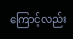ကြောင့်လည်း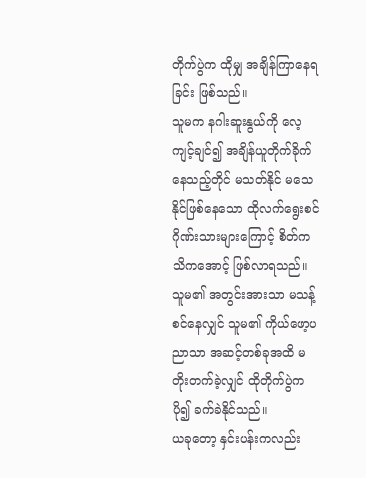တိုက်ပွဲက ထိုမျှ အချိန်ကြာနေရခြင်း ဖြစ်သည်။
သူမက နဂါးဆူးနွယ်ကို လေ့ကျင့်ချင်၍ အချိန်ယူတိုက်ခိုက်နေသည့်တိုင် မသတ်နိုင် မသေနိုင်ဖြစ်နေသော ထိုလက်ရွေးစင်ဂိုဏ်းသားများကြောင့် စိတ်ကသိကအောင့် ဖြစ်လာရသည်။ သူမ၏ အတွင်းအားသာ မသန့်စင်နေလျှင် သူမ၏ ကိုယ်ဖော့ပညာသာ အဆင့်တစ်ခုအထိ မတိုးတက်ခဲ့လျှင် ထိုတိုက်ပွဲက ပို၍ ခက်ခဲနိုင်သည်။
ယခုတော့ နှင်းပန်းကလည်း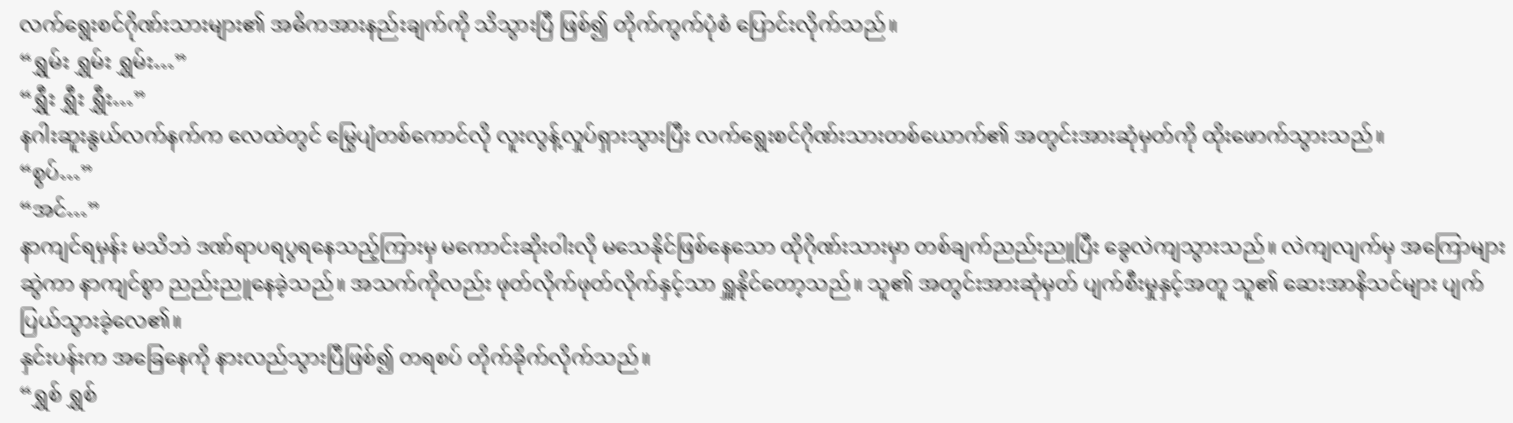လက်ရွေးစင်ဂိုဏ်းသားများ၏ အဓိကအားနည်းချက်ကို သိသွားပြီ ဖြစ်၍ တိုက်ကွက်ပုံစံ ပြောင်းလိုက်သည်။
“ရွှမ်း ရွှမ်း ရွှမ်း…”
“ရွှီး ရွှီး ရွှီး…”
နဂါးဆူးနွယ်လက်နက်က လေထဲတွင် မြွေပျံတစ်ကောင်လို လူးလွန့်လှုပ်ရှားသွားပြီး လက်ရွေးစင်ဂိုဏ်းသားတစ်ယောက်၏ အတွင်းအားဆုံမှတ်ကို ထိုးဖောက်သွားသည်။
“စွပ်…”
“အင်…”
နာကျင်ရမှန်း မသိဘဲ ဒဏ်ရာပရပွရနေသည့်ကြားမှ မကောင်းဆိုးဝါးလို မသေနိုင်ဖြစ်နေသော ထိုဂိုဏ်းသားမှာ တစ်ချက်ညည်းညူပြီး ခွေလဲကျသွားသည်။ လဲကျလျက်မှ အကြောများဆွဲကာ နာကျင်စွာ ညည်းညူနေခဲ့သည်။ အသက်ကိုလည်း ဖုတ်လိုက်ဖုတ်လိုက်နှင့်သာ ရှူနိုင်တော့သည်။ သူ၏ အတွင်းအားဆုံမှတ် ပျက်စီးမှုနှင့်အတူ သူ၏ ဆေးအာနိသင်များ ပျက်ပြယ်သွားခဲ့လေ၏။
နှင်းပန်းက အခြေနေကို နားလည်သွားပြီဖြစ်၍ တရစပ် တိုက်ခိုက်လိုက်သည်။
“ရွှစ် ရွှစ်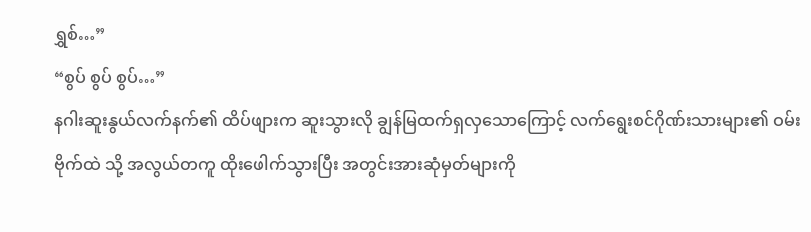ရွှစ်…”
“စွပ် စွပ် စွပ်…”
နဂါးဆူးနွယ်လက်နက်၏ ထိပ်ဖျားက ဆူးသွားလို ချွန်မြထက်ရှလှသောကြောင့် လက်ရွေးစင်ဂိုဏ်းသားများ၏ ဝမ်းဗိုက်ထဲ သို့ အလွယ်တကူ ထိုးဖေါက်သွားပြီး အတွင်းအားဆုံမှတ်များကို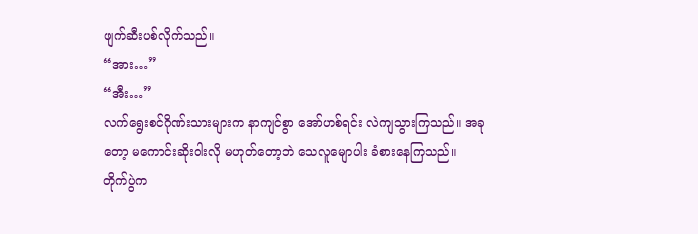ဖျက်ဆီးပစ်လိုက်သည်။
“အား…”
“အီး…”
လက်ရွေးစင်ဂိုဏ်းသားများက နာကျင်စွာ အော်ဟစ်ရင်း လဲကျသွားကြသည်။ အခုတော့ မကောင်းဆိုးဝါးလို မဟုတ်တော့ဘဲ သေလူမျောပါး ခံစားနေကြသည်။
တိုက်ပွဲက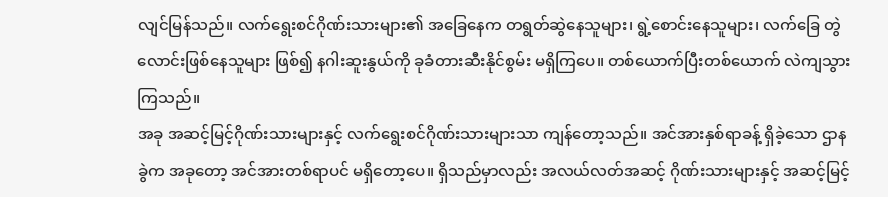လျင်မြန်သည်။ လက်ရွေးစင်ဂိုဏ်းသားများ၏ အခြေနေက တရွတ်ဆွဲနေသူများ၊ ရွဲ့စောင်းနေသူများ၊ လက်ခြေ တွဲလောင်းဖြစ်နေသူများ ဖြစ်၍ နဂါးဆူးနွယ်ကို ခုခံတားဆီးနိုင်စွမ်း မရှိကြပေ။ တစ်ယောက်ပြီးတစ်ယောက် လဲကျသွားကြသည်။
အခု အဆင့်မြင့်ဂိုဏ်းသားများနှင့် လက်ရွေးစင်ဂိုဏ်းသားများသာ ကျန်တော့သည်။ အင်အားနှစ်ရာခန့် ရှိခဲ့သော ဌာနခွဲက အခုတော့ အင်အားတစ်ရာပင် မရှိတော့ပေ။ ရှိသည်မှာလည်း အလယ်လတ်အဆင့် ဂိုဏ်းသားများနှင့် အဆင့်မြင့်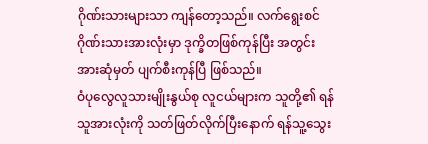ဂိုဏ်းသားများသာ ကျန်တော့သည်။ လက်ရွေးစင်ဂိုဏ်းသားအားလုံးမှာ ဒုက္ခိတဖြစ်ကုန်ပြီး အတွင်းအားဆုံမှတ် ပျက်စီးကုန်ပြီ ဖြစ်သည်။
ဝံပုလွေလူသားမျိုးနွယ်စု လူငယ်များက သူတို့၏ ရန်သူအားလုံးကို သတ်ဖြတ်လိုက်ပြီးနောက် ရန်သူ့သွေး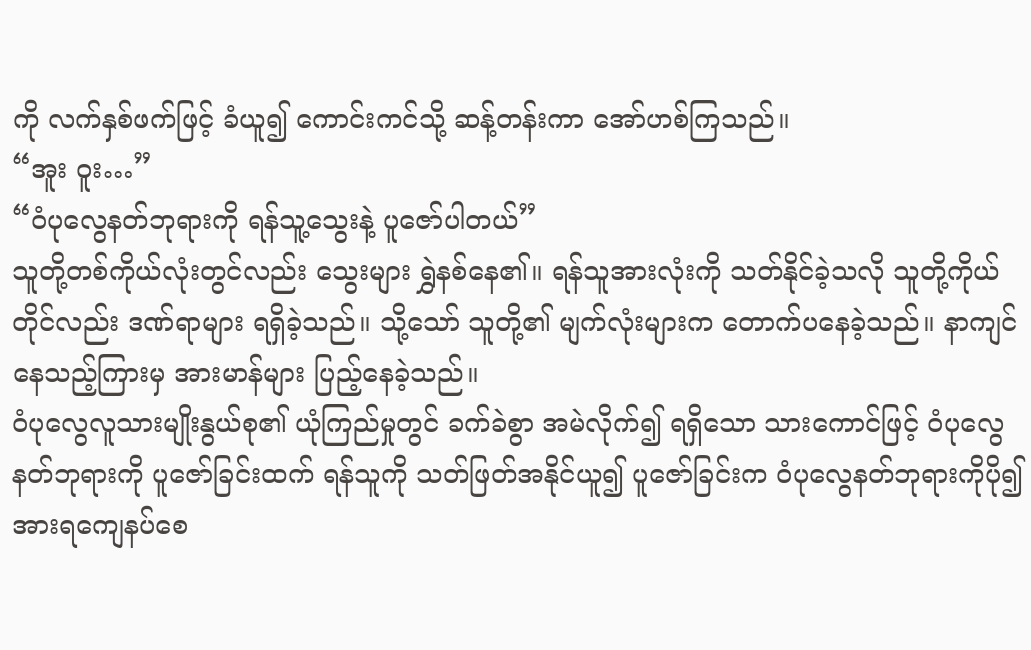ကို လက်နှစ်ဖက်ဖြင့် ခံယူ၍ ကောင်းကင်သို့ ဆန့်တန်းကာ အော်ဟစ်ကြသည်။
“အူး ဝူး…”
“ဝံပုလွေနတ်ဘုရားကို ရန်သူ့သွေးနဲ့ ပူဇော်ပါတယ်”
သူတို့တစ်ကိုယ်လုံးတွင်လည်း သွေးများ ရွှဲနစ်နေ၏။ ရန်သူအားလုံးကို သတ်နိုင်ခဲ့သလို သူတို့ကိုယ်တိုင်လည်း ဒဏ်ရာများ ရရှိခဲ့သည်။ သို့သော် သူတို့၏ မျက်လုံးများက တောက်ပနေခဲ့သည်။ နာကျင်နေသည့်ကြားမှ အားမာန်များ ပြည့်နေခဲ့သည်။
ဝံပုလွေလူသားမျိုးနွယ်စု၏ ယုံကြည်မှုတွင် ခက်ခဲစွာ အမဲလိုက်၍ ရရှိသော သားကောင်ဖြင့် ဝံပုလွေနတ်ဘုရားကို ပူဇော်ခြင်းထက် ရန်သူကို သတ်ဖြတ်အနိုင်ယူ၍ ပူဇော်ခြင်းက ဝံပုလွေနတ်ဘုရားကိုပို၍ အားရကျေနပ်စေ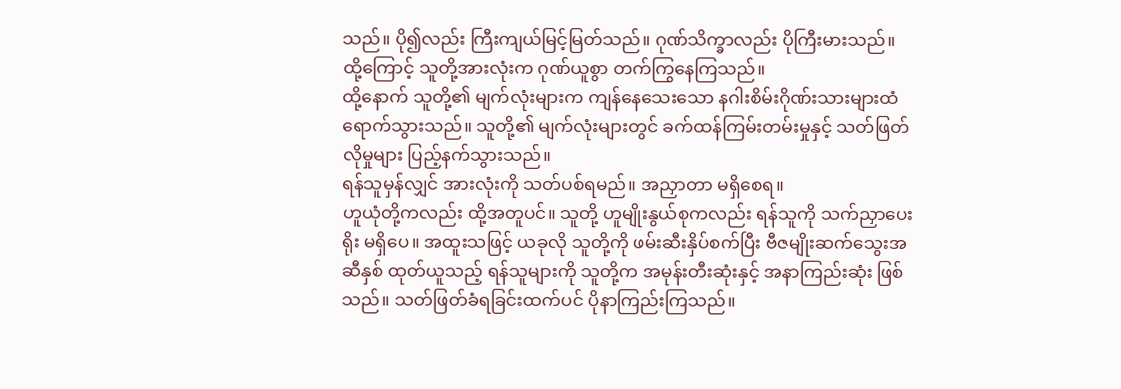သည်။ ပို၍လည်း ကြီးကျယ်မြင့်မြတ်သည်။ ဂုဏ်သိက္ခာလည်း ပိုကြီးမားသည်။ ထို့ကြောင့် သူတို့အားလုံးက ဂုဏ်ယူစွာ တက်ကြွနေကြသည်။
ထို့နောက် သူတို့၏ မျက်လုံးများက ကျန်နေသေးသော နဂါးစိမ်းဂိုဏ်းသားများထံ ရောက်သွားသည်။ သူတို့၏ မျက်လုံးများတွင် ခက်ထန်ကြမ်းတမ်းမှုနှင့် သတ်ဖြတ်လိုမှုများ ပြည့်နက်သွားသည်။
ရန်သူမှန်လျှင် အားလုံးကို သတ်ပစ်ရမည်။ အညှာတာ မရှိစေရ။
ဟူယုံတို့ကလည်း ထို့အတူပင်။ သူတို့ ဟူမျိုးနွယ်စုကလည်း ရန်သူကို သက်ညှာပေးရိုး မရှိပေ။ အထူးသဖြင့် ယခုလို သူတို့ကို ဖမ်းဆီးနှိပ်စက်ပြီး ဗီဇမျိုးဆက်သွေးအဆီနှစ် ထုတ်ယူသည့် ရန်သူများကို သူတို့က အမုန်းတီးဆုံးနှင့် အနာကြည်းဆုံး ဖြစ်သည်။ သတ်ဖြတ်ခံရခြင်းထက်ပင် ပိုနာကြည်းကြသည်။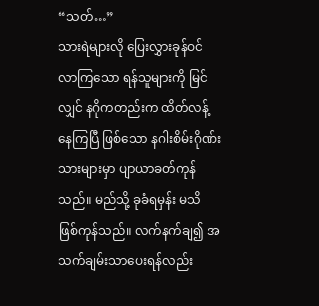“သတ်…”
သားရဲများလို ပြေးလွှားခုန်ဝင်လာကြသော ရန်သူများကို မြင်လျှင် နဂိုကတည်းက ထိတ်လန့်နေကြပြီ ဖြစ်သော နဂါးစိမ်းဂိုဏ်းသားများမှာ ပျာယာခတ်ကုန်သည်။ မည်သို့ ခုခံရမှန်း မသိ ဖြစ်ကုန်သည်။ လက်နက်ချ၍ အသက်ချမ်းသာပေးရန်လည်း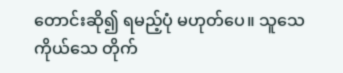တောင်းဆို၍ ရမည့်ပုံ မဟုတ်ပေ။ သူသေကိုယ်သေ တိုက်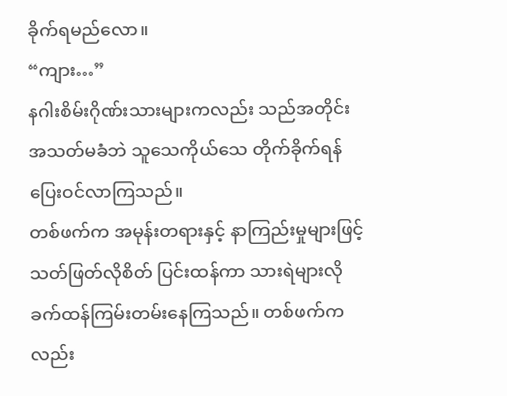ခိုက်ရမည်လော။
“ကျား…”
နဂါးစိမ်းဂိုဏ်းသားများကလည်း သည်အတိုင်း အသတ်မခံဘဲ သူသေကိုယ်သေ တိုက်ခိုက်ရန် ပြေးဝင်လာကြသည်။
တစ်ဖက်က အမုန်းတရားနှင့် နာကြည်းမှုများဖြင့် သတ်ဖြတ်လိုစိတ် ပြင်းထန်ကာ သားရဲများလို ခက်ထန်ကြမ်းတမ်းနေကြသည်။ တစ်ဖက်ကလည်း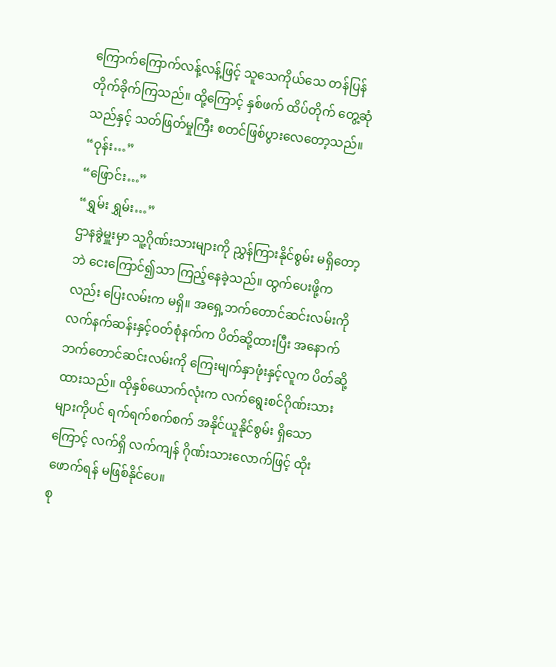ကြောက်ကြောက်လန့်လန့်ဖြင့် သူသေကိုယ်သေ တန်ပြန်တိုက်ခိုက်ကြသည်။ ထို့ကြောင့် နှစ်ဖက် ထိပ်တိုက် တွေ့ဆုံသည်နှင့် သတ်ဖြတ်မှုကြီး စတင်ဖြစ်ပွားလေတော့သည်။
“ဝုန်း…”
“ဖြောင်း…”
“ရွှမ်း ရွှမ်း…”
ဌာနခွဲမှူးမှာ သူ့ဂိုဏ်းသားများကို ညွှန်ကြားနိုင်စွမ်း မရှိတော့ဘဲ ငေးကြောင်၍သာ ကြည့်နေခဲ့သည်။ ထွက်ပေးဖို့ကလည်း ပြေးလမ်းက မရှိ။ အရှေ့ဘက်တောင်ဆင်းလမ်းကို လက်နက်ဆန်းနှင့်ဝတ်စုံနက်က ပိတ်ဆို့ထားပြီး အနောက်ဘက်တောင်ဆင်းလမ်းကို ကြေးမျက်နှာဖုံးနှင့်လူက ပိတ်ဆို့ထားသည်။ ထိုနှစ်ယောက်လုံးက လက်ရွေးစင်ဂိုဏ်းသားများကိုပင် ရက်ရက်စက်စက် အနိုင်ယူနိုင်စွမ်း ရှိသောကြောင့် လက်ရှိ လက်ကျန် ဂိုဏ်းသားလောက်ဖြင့် ထိုးဖောက်ရန် မဖြစ်နိုင်ပေ။
စု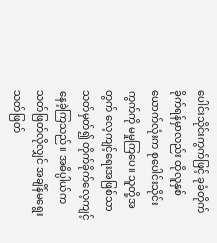ပေါင်းသိုင်းကွက်ဖြင့် ခုခံတိုက်ခိုက်ရန်မှာလည်း ထိုလူနှစ်ယောက်လုံးက စုပေါင်းသိုင်းကွက်ကို မမှုကြပေ။ သူတို့အတွက် လေ့ကျင့်ရေးအဖြစ်သာ သတ်မှတ်၍ တိုက်ခိုက်လေ့ကျင့်နေခဲ့ကြသည်။ အဓိပ္ပါယ်က သတ်ဖြတ်လိုလျှင် အချိန်မရွေးသတ်ဖြတ်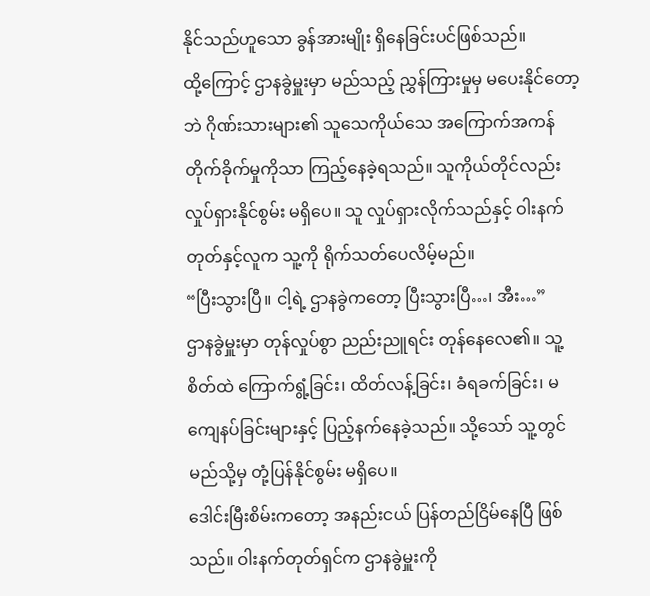နိုင်သည်ဟူသော ခွန်အားမျိုး ရှိနေခြင်းပင်ဖြစ်သည်။
ထို့ကြောင့် ဌာနခွဲမှူးမှာ မည်သည့် ညွှန်ကြားမှုမှ မပေးနိုင်တော့ဘဲ ဂိုဏ်းသားများ၏ သူသေကိုယ်သေ အကြောက်အကန် တိုက်ခိုက်မှုကိုသာ ကြည့်နေခဲ့ရသည်။ သူကိုယ်တိုင်လည်း လှုပ်ရှားနိုင်စွမ်း မရှိပေ။ သူ လှုပ်ရှားလိုက်သည်နှင့် ဝါးနက်တုတ်နှင့်လူက သူ့ကို ရိုက်သတ်ပေလိမ့်မည်။
“ပြီးသွားပြီ။ ငါ့ရဲ့ ဌာနခွဲကတော့ ပြီးသွားပြီ…၊ အီး…”
ဌာနခွဲမှူးမှာ တုန်လှုပ်စွာ ညည်းညူရင်း တုန်နေလေ၏။ သူ့စိတ်ထဲ ကြောက်ရွံ့ခြင်း၊ ထိတ်လန့်ခြင်း၊ ခံရခက်ခြင်း၊ မကျေနပ်ခြင်းများနှင့် ပြည့်နက်နေခဲ့သည်။ သို့သော် သူ့တွင် မည်သို့မှ တုံ့ပြန်နိုင်စွမ်း မရှိပေ။
ဒေါင်းမြီးစိမ်းကတော့ အနည်းငယ် ပြန်တည်ငြိမ်နေပြီ ဖြစ်သည်။ ဝါးနက်တုတ်ရှင်က ဌာနခွဲမှူးကို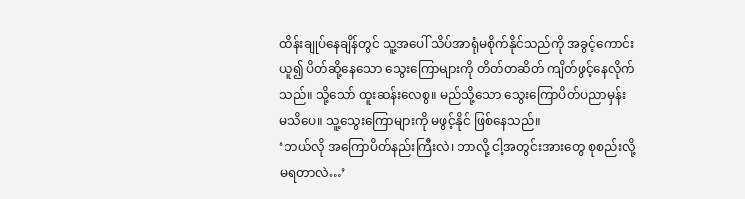ထိန်းချုပ်နေချိန်တွင် သူ့အပေါ် သိပ်အာရုံမစိုက်နိုင်သည်ကို အခွင့်ကောင်းယူ၍ ပိတ်ဆို့နေသော သွေးကြောများကို တိတ်တဆိတ် ကျိတ်ဖွင့်နေလိုက်သည်။ သို့သော် ထူးဆန်းလေစွ။ မည်သို့သော သွေးကြောပိတ်ပညာမှန်း မသိပေ။ သူ့သွေးကြောများကို မဖွင့်နိုင် ဖြစ်နေသည်။
‘ဘယ်လို အကြောပိတ်နည်းကြီးလဲ၊ ဘာလို့ ငါ့အတွင်းအားတွေ စုစည်းလို့ မရတာလဲ…’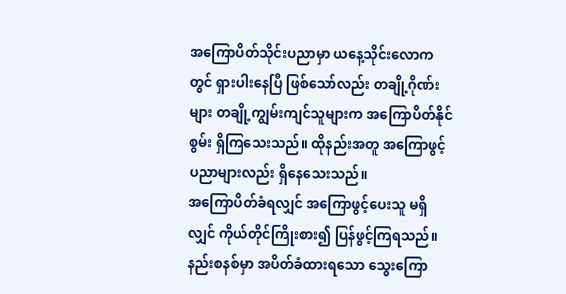အကြောပိတ်သိုင်းပညာမှာ ယနေ့သိုင်းလောကတွင် ရှားပါးနေပြီ ဖြစ်သော်လည်း တချို့ဂိုဏ်းများ တချို့ကျွမ်းကျင်သူများက အကြောပိတ်နိုင်စွမ်း ရှိကြသေးသည်။ ထိုနည်းအတူ အကြောဖွင့်ပညာများလည်း ရှိနေသေးသည်။
အကြောပိတ်ခံရလျှင် အကြောဖွင့်ပေးသူ မရှိလျှင် ကိုယ်တိုင်ကြိုးစား၍ ပြန်ဖွင့်ကြရသည်။ နည်းစနစ်မှာ အပိတ်ခံထားရသော သွေးကြော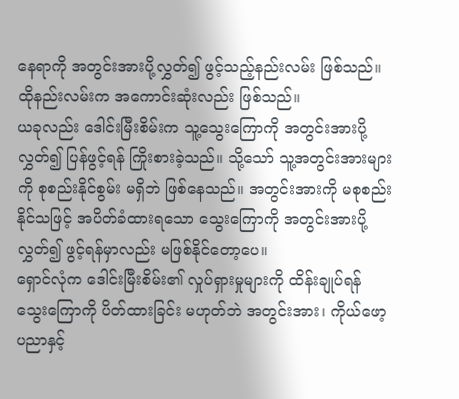နေရာကို အတွင်းအားပို့လွှတ်၍ ဖွင့်သည့်နည်းလမ်း ဖြစ်သည်။ ထိုနည်းလမ်းက အကောင်းဆုံးလည်း ဖြစ်သည်။
ယခုလည်း ဒေါင်းမြီးစိမ်းက သူ့သွေးကြောကို အတွင်းအားပို့လွှတ်၍ ပြန်ဖွင့်ရန် ကြိုးစားခဲ့သည်။ သို့သော် သူ့အတွင်းအားများကို စုစည်းနိုင်စွမ်း မရှိဘဲ ဖြစ်နေသည်။ အတွင်းအားကို မစုစည်းနိုင်သဖြင့် အပိတ်ခံထားရသော သွေးကြောကို အတွင်းအားပို့လွှတ်၍ ဖွင့်ရန်မှာလည်း မဖြစ်နိုင်တော့ပေ။
ရှောင်လုံက ဒေါင်းမြီးစိမ်း၏ လှုပ်ရှားမှုများကို ထိန်းချုပ်ရန် သွေးကြောကို ပိတ်ထားခြင်း မဟုတ်ဘဲ အတွင်းအား၊ ကိုယ်ဖော့ပညာနှင့်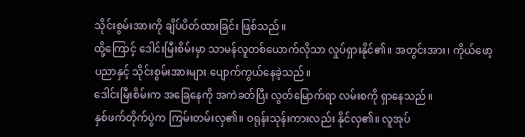သိုင်းစွမ်းအားကို ချိပ်ပိတ်ထားခြင်း ဖြစ်သည်။
ထို့ကြောင့် ဒေါင်းမြီးစိမ်းမှာ သာမန်လူတစ်ယောက်လိုသာ လှုပ်ရှားနိုင်၏။ အတွင်းအား၊ ကိုယ်ဖော့ပညာနှင့် သိုင်းစွမ်းအားများ ပျောက်ကွယ်နေခဲ့သည်။
ဒေါင်းမြီးစိမ်းက အခြေနေကို အကဲခတ်ပြီး လွတ်မြောက်ရာ လမ်းစကို ရှာနေသည်။
နှစ်ဖက်တိုက်ပွဲက ကြမ်းတမ်းလှ၏။ ဝရုန်းသုန်းကားလည်း နိုင်လှ၏။ လူအုပ်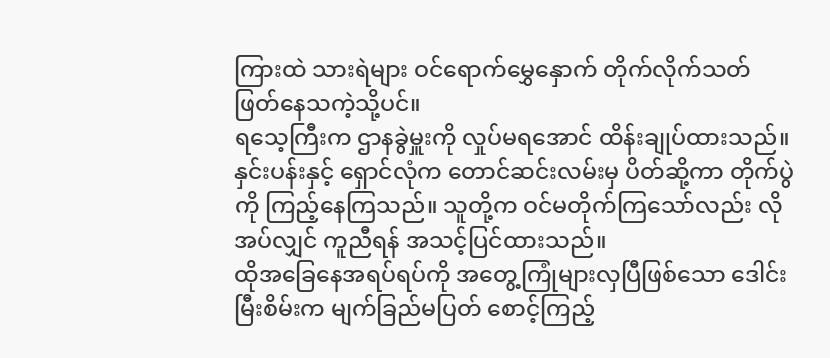ကြားထဲ သားရဲများ ဝင်ရောက်မွှေနှောက် တိုက်လိုက်သတ်ဖြတ်နေသကဲ့သို့ပင်။
ရသေ့ကြီးက ဌာနခွဲမှူးကို လှုပ်မရအောင် ထိန်းချုပ်ထားသည်။
နှင်းပန်းနှင့် ရှောင်လုံက တောင်ဆင်းလမ်းမှ ပိတ်ဆို့ကာ တိုက်ပွဲကို ကြည့်နေကြသည်။ သူတို့က ဝင်မတိုက်ကြသော်လည်း လိုအပ်လျှင် ကူညီရန် အသင့်ပြင်ထားသည်။
ထိုအခြေနေအရပ်ရပ်ကို အတွေ့ကြုံများလှပြီဖြစ်သော ဒေါင်းမြီးစိမ်းက မျက်ခြည်မပြတ် စောင့်ကြည့်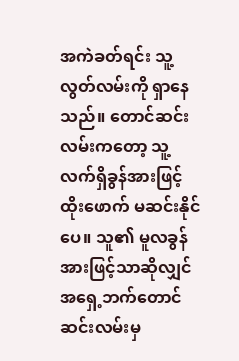အကဲခတ်ရင်း သူ့လွတ်လမ်းကို ရှာနေသည်။ တောင်ဆင်းလမ်းကတော့ သူ့ လက်ရှိခွန်အားဖြင့် ထိုးဖောက် မဆင်းနိုင်ပေ။ သူ၏ မူလခွန်အားဖြင့်သာဆိုလျှင် အရှေ့ဘက်တောင်ဆင်းလမ်းမှ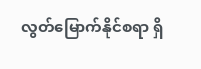လွတ်မြောက်နိုင်စရာ ရှိ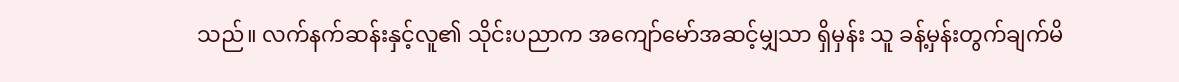သည်။ လက်နက်ဆန်းနှင့်လူ၏ သိုင်းပညာက အကျော်မော်အဆင့်မျှသာ ရှိမှန်း သူ ခန့်မှန်းတွက်ချက်မိ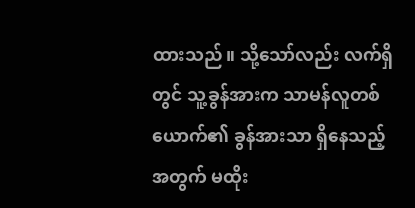ထားသည်။ သို့သော်လည်း လက်ရှိတွင် သူ့ခွန်အားက သာမန်လူတစ်ယောက်၏ ခွန်အားသာ ရှိနေသည့်အတွက် မထိုး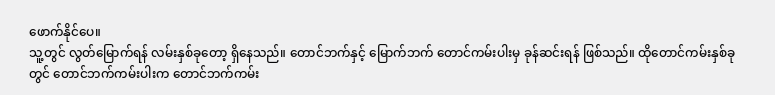ဖောက်နိုင်ပေ။
သူ့တွင် လွတ်မြောက်ရန် လမ်းနှစ်ခုတော့ ရှိနေသည်။ တောင်ဘက်နှင့် မြောက်ဘက် တောင်ကမ်းပါးမှ ခုန်ဆင်းရန် ဖြစ်သည်။ ထိုတောင်ကမ်းနှစ်ခုတွင် တောင်ဘက်ကမ်းပါးက တောင်ဘက်ကမ်း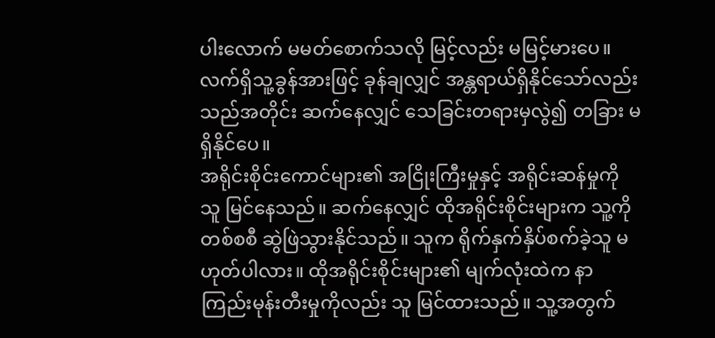ပါးလောက် မမတ်စောက်သလို မြင့်လည်း မမြင့်မားပေ။ လက်ရှိသူ့ခွန်အားဖြင့် ခုန်ချလျှင် အန္တရာယ်ရှိနိုင်သော်လည်း သည်အတိုင်း ဆက်နေလျှင် သေခြင်းတရားမှလွဲ၍ တခြား မရှိနိုင်ပေ။
အရိုင်းစိုင်းကောင်များ၏ အငြိုးကြီးမှုနှင့် အရိုင်းဆန်မှုကို သူ မြင်နေသည်။ ဆက်နေလျှင် ထိုအရိုင်းစိုင်းများက သူ့ကို တစ်စစီ ဆွဲဖြဲသွားနိုင်သည်။ သူက ရိုက်နှက်နှိပ်စက်ခဲ့သူ မဟုတ်ပါလား။ ထိုအရိုင်းစိုင်းများ၏ မျက်လုံးထဲက နာကြည်းမုန်းတီးမှုကိုလည်း သူ မြင်ထားသည်။ သူ့အတွက်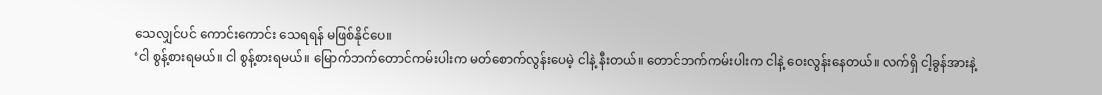သေလျှင်ပင် ကောင်းကောင်း သေရရန် မဖြစ်နိုင်ပေ။
‘ငါ စွန့်စားရမယ်။ ငါ စွန့်စားရမယ်။ မြောက်ဘက်တောင်ကမ်းပါးက မတ်စောက်လွန်းပေမဲ့ ငါနဲ့ နီးတယ်။ တောင်ဘက်ကမ်းပါးက ငါနဲ့ ဝေးလွန်းနေတယ်။ လက်ရှိ ငါ့ခွန်အားနဲ့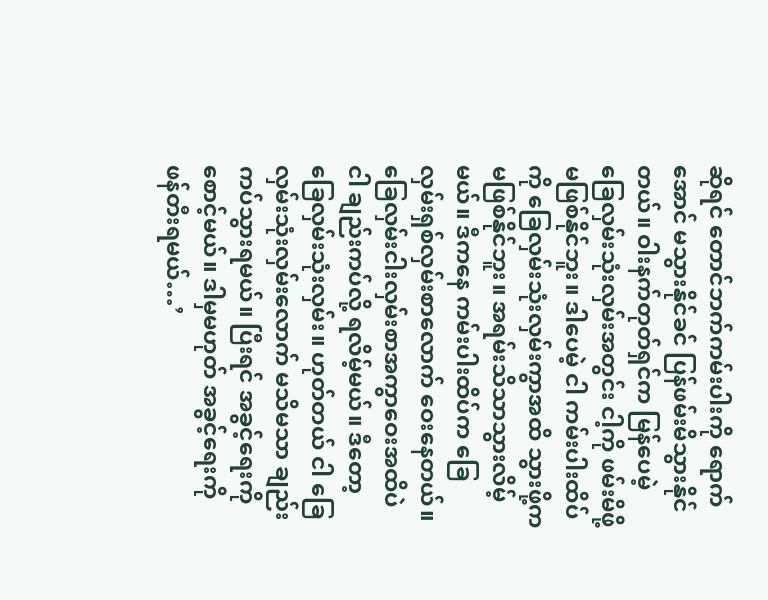ဆိုရင် တောင်ဘက်ကမ်းပါးကို ရောက်အောင် မသွားနိုင်ခင် ပြန်ဖမ်းမိသွားနိုင်တယ်။ ဝါးနက်တုတ်ရှင်က မြန်ပေမဲ့ ခြေလှမ်းသုံးလှမ်းအတွင်း ငါ့ကို ဖမ်းမိဖို့ မဖြစ်နိုင်ဘူး။ ဒါပေမဲ့ ငါ ကမ်းပါးထိပ်ကို ခြေလှမ်းသုံးလှမ်းကွာအထိ သွားဖို့က မဖြစ်နိုင်ဘူး။ အရမ်းသိသာသွားလိမ့်မယ်။ ဒီကနေ ကမ်းပါးထိပ်က ခြေလှမ်းရှစ်လှမ်းစာလောက် ဝေးနေတယ်။ ခြေလှမ်းငါးလှမ်းစာအကွာဝေးအထိပဲ ငါ ချည်းကပ်လို့ ရလိမ့်မယ်။ ဒီတော့ ခြေလှမ်းသုံးလှမ်း။ ဟုတ်တယ် ငါ ခြေလှမ်းသုံးလှမ်းလောက် မသိမသာ ချည်းကပ်သွားရမယ်။ ပြီးရင် အခွင့်ရေးကို စောင့်မယ်။ ဒါမှမဟုတ် အခွင့်ရေးကို ဖန်တီးရမယ်…’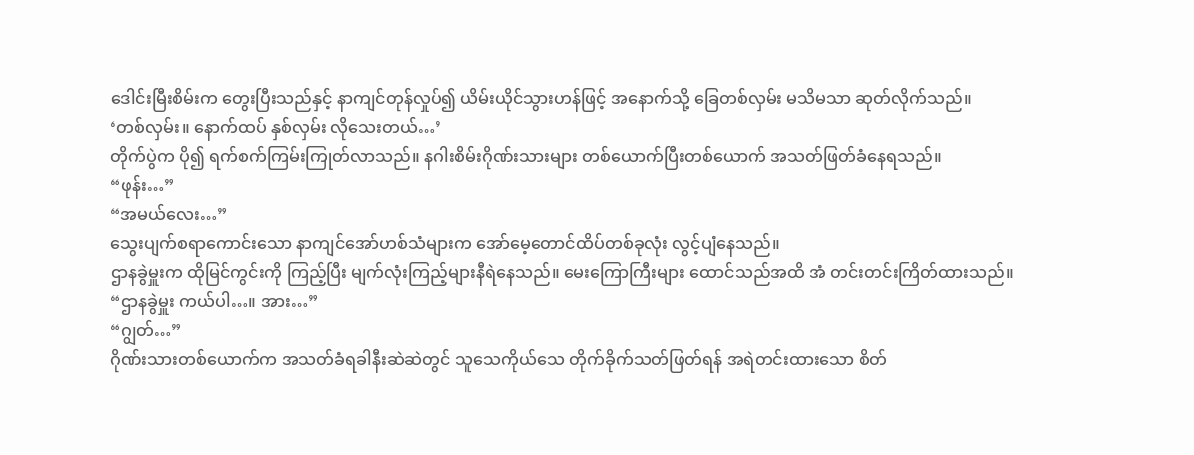ဒေါင်းမြီးစိမ်းက တွေးပြီးသည်နှင့် နာကျင်တုန်လှုပ်၍ ယိမ်းယိုင်သွားဟန်ဖြင့် အနောက်သို့ ခြေတစ်လှမ်း မသိမသာ ဆုတ်လိုက်သည်။
‘တစ်လှမ်း။ နောက်ထပ် နှစ်လှမ်း လိုသေးတယ်…’
တိုက်ပွဲက ပို၍ ရက်စက်ကြမ်းကြုတ်လာသည်။ နဂါးစိမ်းဂိုဏ်းသားများ တစ်ယောက်ပြီးတစ်ယောက် အသတ်ဖြတ်ခံနေရသည်။
“ဖုန်း…”
“အမယ်လေး…”
သွေးပျက်စရာကောင်းသော နာကျင်အော်ဟစ်သံများက အော်မေ့တောင်ထိပ်တစ်ခုလုံး လွင့်ပျံနေသည်။
ဌာနခွဲမှူးက ထိုမြင်ကွင်းကို ကြည့်ပြီး မျက်လုံးကြည့်များနီရဲနေသည်။ မေးကြောကြီးများ ထောင်သည်အထိ အံ တင်းတင်းကြိတ်ထားသည်။
“ဌာနခွဲမှူး ကယ်ပါ…။ အား…”
“ဂျွတ်…”
ဂိုဏ်းသားတစ်ယောက်က အသတ်ခံရခါနီးဆဲဆဲတွင် သူသေကိုယ်သေ တိုက်ခိုက်သတ်ဖြတ်ရန် အရဲတင်းထားသော စိတ်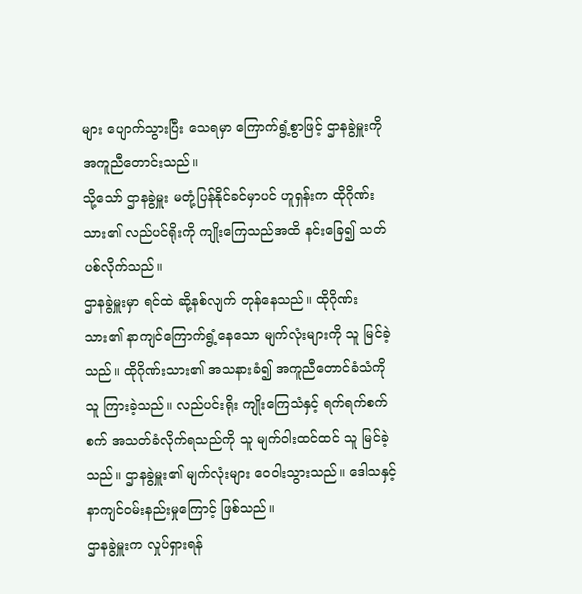များ ပျောက်သွားပြီး သေရမှာ ကြောက်ရွံ့စွာဖြင့် ဌာနခွဲမှူးကို အကူညီတောင်းသည်။
သို့သော် ဌာနခွဲမှူး မတုံ့ပြန်နိုင်ခင်မှာပင် ဟူရှန်းက ထိုဂိုဏ်းသား၏ လည်ပင်ရိုးကို ကျိုးကြေသည်အထိ နင်းခြေ၍ သတ်ပစ်လိုက်သည်။
ဌာနခွဲမှူးမှာ ရင်ထဲ ဆို့နစ်လျက် တုန်နေသည်။ ထိုဂိုဏ်းသား၏ နာကျင်ကြောက်ရွံ့နေသော မျက်လုံးများကို သူ မြင်ခဲ့သည်။ ထိုဂိုဏ်းသား၏ အသနားခံ၍ အကူညီတောင်ခံသံကို သူ ကြားခဲ့သည်။ လည်ပင်းရိုး ကျိုးကြေသံနှင့် ရက်ရက်စက်စက် အသတ်ခံလိုက်ရသည်ကို သူ မျက်ဝါးထင်ထင် သူ မြင်ခဲ့သည်။ ဌာနခွဲမှူး၏ မျက်လုံးများ ဝေဝါးသွားသည်။ ဒေါသနှင့် နာကျင်ဝမ်းနည်းမှုကြောင့် ဖြစ်သည်။
ဌာနခွဲမှူးက လှုပ်ရှားရန်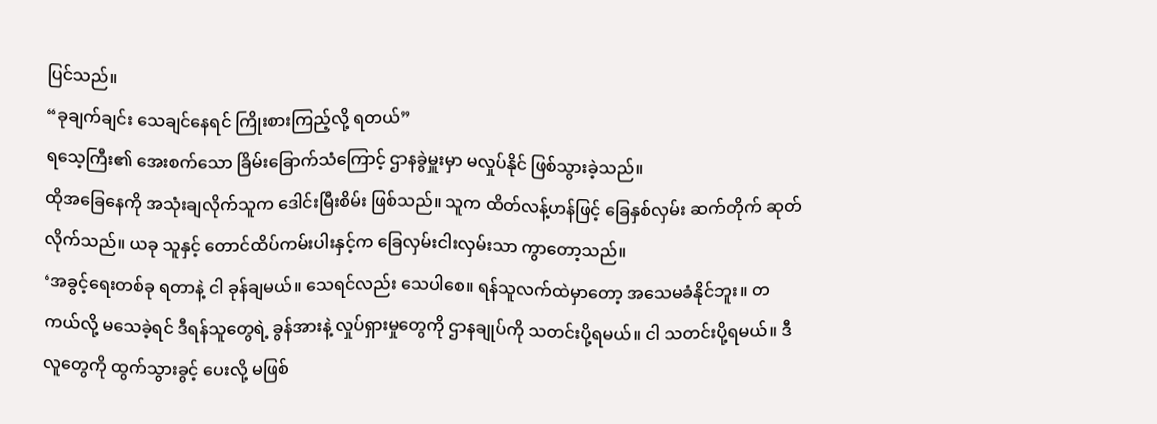ပြင်သည်။
“ခုချက်ချင်း သေချင်နေရင် ကြိုးစားကြည့်လို့ ရတယ်”
ရသေ့ကြီး၏ အေးစက်သော ခြိမ်းခြောက်သံကြောင့် ဌာနခွဲမှူးမှာ မလှုပ်နိုင် ဖြစ်သွားခဲ့သည်။
ထိုအခြေနေကို အသုံးချလိုက်သူက ဒေါင်းမြီးစိမ်း ဖြစ်သည်။ သူက ထိတ်လန့်ဟန်ဖြင့် ခြေနှစ်လှမ်း ဆက်တိုက် ဆုတ်လိုက်သည်။ ယခု သူနှင့် တောင်ထိပ်ကမ်းပါးနှင့်က ခြေလှမ်းငါးလှမ်းသာ ကွာတော့သည်။
‘အခွင့်ရေးတစ်ခု ရတာနဲ့ ငါ ခုန်ချမယ်။ သေရင်လည်း သေပါစေ။ ရန်သူလက်ထဲမှာတော့ အသေမခံနိုင်ဘူး။ တကယ်လို့ မသေခဲ့ရင် ဒီရန်သူတွေရဲ့ ခွန်အားနဲ့ လှုပ်ရှားမှုတွေကို ဌာနချုပ်ကို သတင်းပို့ရမယ်။ ငါ သတင်းပို့ရမယ်။ ဒီလူတွေကို ထွက်သွားခွင့် ပေးလို့ မဖြစ်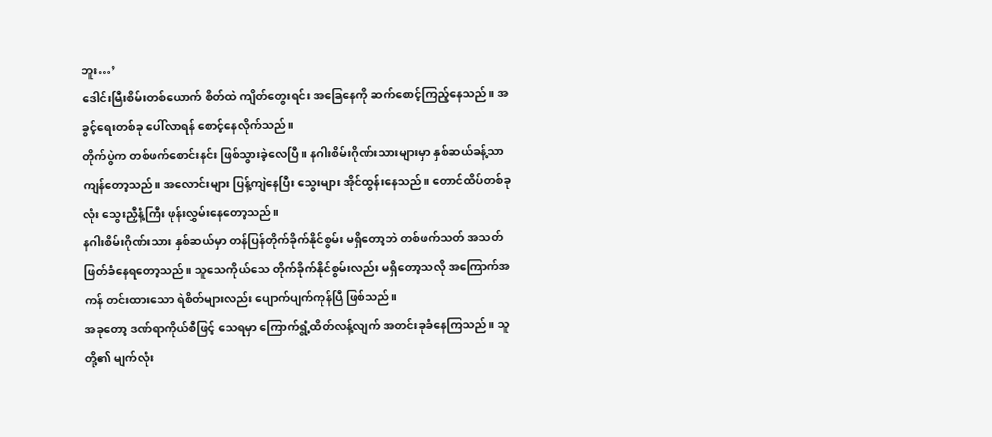ဘူး…’
ဒေါင်းမြီးစိမ်းတစ်ယောက် စိတ်ထဲ ကျိတ်တွေးရင်း အခြေနေကို ဆက်စောင့်ကြည့်နေသည်။ အခွင့်ရေးတစ်ခု ပေါ်လာရန် စောင့်နေလိုက်သည်။
တိုက်ပွဲက တစ်ဖက်စောင်းနင်း ဖြစ်သွားခဲ့လေပြီ။ နဂါးစိမ်းဂိုဏ်းသားများမှာ နှစ်ဆယ်ခန့်သာ ကျန်တော့သည်။ အလောင်းများ ပြန့်ကျဲနေပြီး သွေးများ အိုင်ထွန်းနေသည်။ တောင်ထိပ်တစ်ခုလုံး သွေးညှီနံ့ကြီး ဖုန်းလွှမ်းနေတော့သည်။
နဂါးစိမ်းဂိုဏ်းသား နှစ်ဆယ်မှာ တန်ပြန်တိုက်ခိုက်နိုင်စွမ်း မရှိတော့ဘဲ တစ်ဖက်သတ် အသတ်ဖြတ်ခံနေရတော့သည်။ သူသေကိုယ်သေ တိုက်ခိုက်နိုင်စွမ်းလည်း မရှိတော့သလို အကြောက်အကန် တင်းထားသော ရဲစိတ်များလည်း ပျောက်ပျက်ကုန်ပြီ ဖြစ်သည်။
အခုတော့ ဒဏ်ရာကိုယ်စီဖြင့် သေရမှာ ကြောက်ရွံ့ထိတ်လန့်လျက် အတင်းခုခံနေကြသည်။ သူတို့၏ မျက်လုံး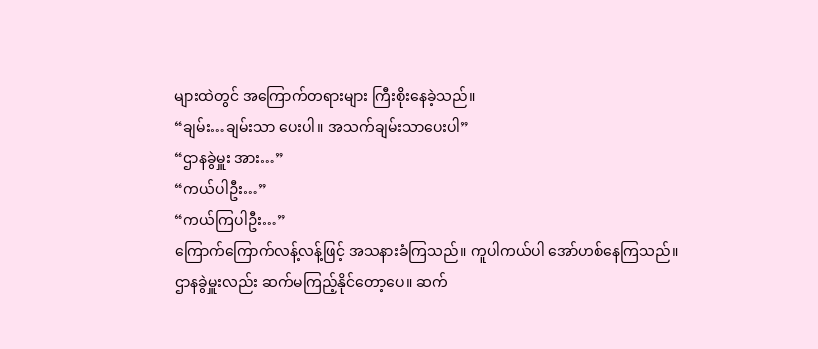များထဲတွင် အကြောက်တရားများ ကြီးစိုးနေခဲ့သည်။
“ချမ်း…ချမ်းသာ ပေးပါ။ အသက်ချမ်းသာပေးပါ”
“ဌာနခွဲမှူး အား…”
“ကယ်ပါဦး…”
“ကယ်ကြပါဦး…”
ကြောက်ကြောက်လန့်လန့်ဖြင့် အသနားခံကြသည်။ ကူပါကယ်ပါ အော်ဟစ်နေကြသည်။
ဌာနခွဲမှူးလည်း ဆက်မကြည့်နိုင်တော့ပေ။ ဆက်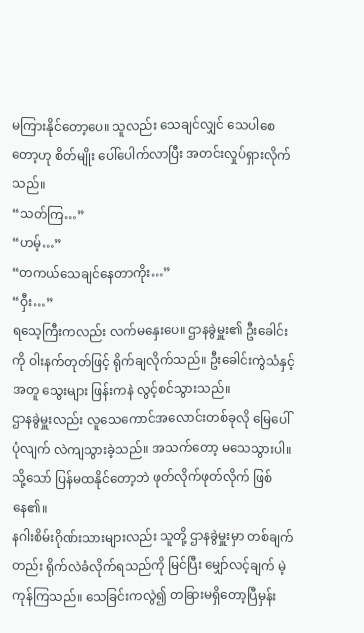မကြားနိုင်တော့ပေ။ သူလည်း သေချင်လျှင် သေပါစေတော့ဟု စိတ်မျိုး ပေါ်ပေါက်လာပြီး အတင်းလှုပ်ရှားလိုက်သည်။
“သတ်ကြ…”
“ဟမ့်…”
“တကယ်သေချင်နေတာကိုး…”
“ဝှီး…”
ရသေ့ကြီးကလည်း လက်မနှေးပေ။ ဌာနခွဲမှူး၏ ဦးခေါင်းကို ဝါးနက်တုတ်ဖြင့် ရိုက်ချလိုက်သည်။ ဦးခေါင်းကွဲသံနှင့်အတူ သွေးများ ဖြန်းကနဲ လွင့်စင်သွားသည်။
ဌာနခွဲမှူးလည်း လူသေကောင်အလောင်းတစ်ခုလို မြေပေါ် ပုံလျက် လဲကျသွားခဲ့သည်။ အသက်တော့ မသေသွားပါ။ သို့သော် ပြန်မထနိုင်တော့ဘဲ ဖုတ်လိုက်ဖုတ်လိုက် ဖြစ်နေ၏။
နဂါးစိမ်းဂိုဏ်းသားများလည်း သူတို့ ဌာနခွဲမှူးမှာ တစ်ချက်တည်း ရိုက်လဲခံလိုက်ရသည်ကို မြင်ပြီး မျှော်လင့်ချက် မဲ့ကုန်ကြသည်။ သေခြင်းကလွဲ၍ တခြားမရှိတော့ပြီမှန်း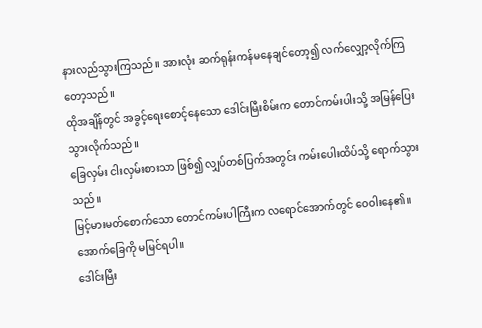နားလည်သွားကြသည်။ အားလုံး ဆက်ရုန်းကန်မနေချင်တော့၍ လက်လျှော့လိုက်ကြတော့သည်။
ထိုအချိန်တွင် အခွင့်ရေးစောင့်နေသော ဒေါင်းမြီးစိမ်းက တောင်ကမ်းပါးသို့ အမြန်ပြေးသွားလိုက်သည်။
ခြေလှမ်း ငါးလှမ်းစားသာ ဖြစ်၍ လျှပ်တစ်ပြက်အတွင်း ကမ်းပေါးထိပ်သို့ ရောက်သွားသည်။
မြင့်မားမတ်စောက်သော တောင်ကမ်းပါကြီးက လရောင်အောက်တွင် ဝေဝါးနေ၏။ အောက်ခြေကို မမြင်ရပါ။
ဒေါင်းမြီး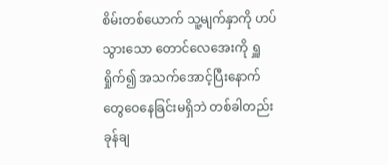စိမ်းတစ်ယောက် သူ့မျက်နှာကို ဟပ်သွားသော တောင်လေအေးကို ရှူရှိုက်၍ အသက်အောင့်ပြီးနောက် တွေဝေနေခြင်းမရှိဘဲ တစ်ခါတည်း ခုန်ချ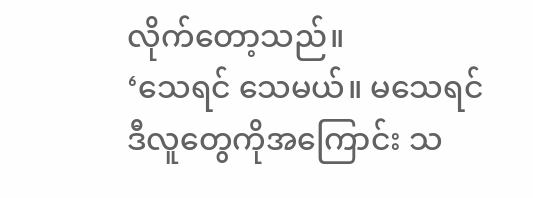လိုက်တော့သည်။
‘သေရင် သေမယ်။ မသေရင် ဒီလူတွေကိုအကြောင်း သ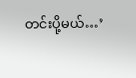တင်းပို့မယ်…’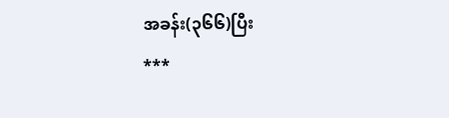အခန်း(၃၆၆)ပြီး
***